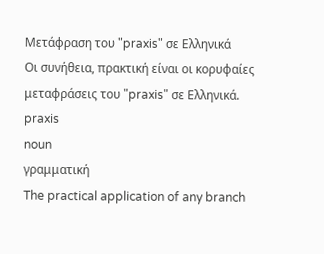Μετάφραση του "praxis" σε Ελληνικά
Οι συνήθεια, πρακτική είναι οι κορυφαίες μεταφράσεις του "praxis" σε Ελληνικά.
praxis
noun
γραμματική
The practical application of any branch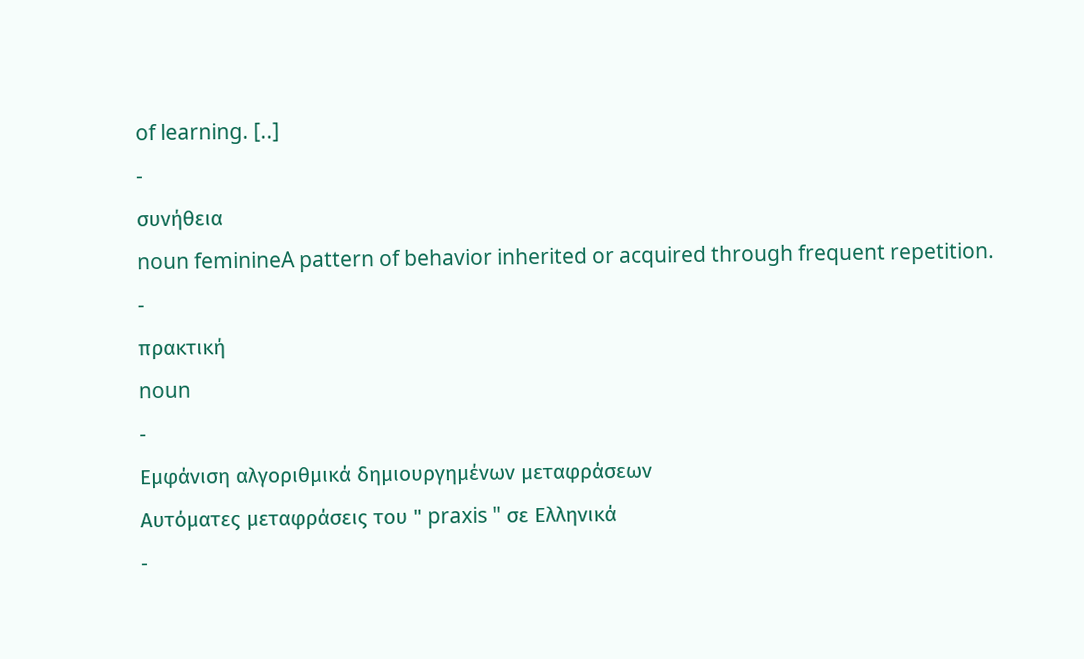of learning. [..]
-
συνήθεια
noun feminineA pattern of behavior inherited or acquired through frequent repetition.
-
πρακτική
noun
-
Εμφάνιση αλγοριθμικά δημιουργημένων μεταφράσεων
Αυτόματες μεταφράσεις του " praxis " σε Ελληνικά
-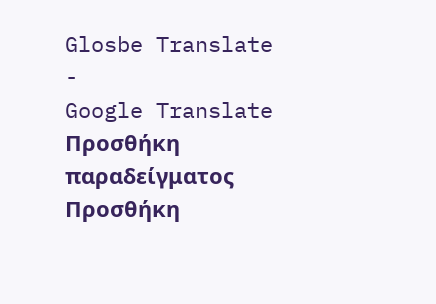Glosbe Translate
-
Google Translate
Προσθήκη παραδείγματος
Προσθήκη